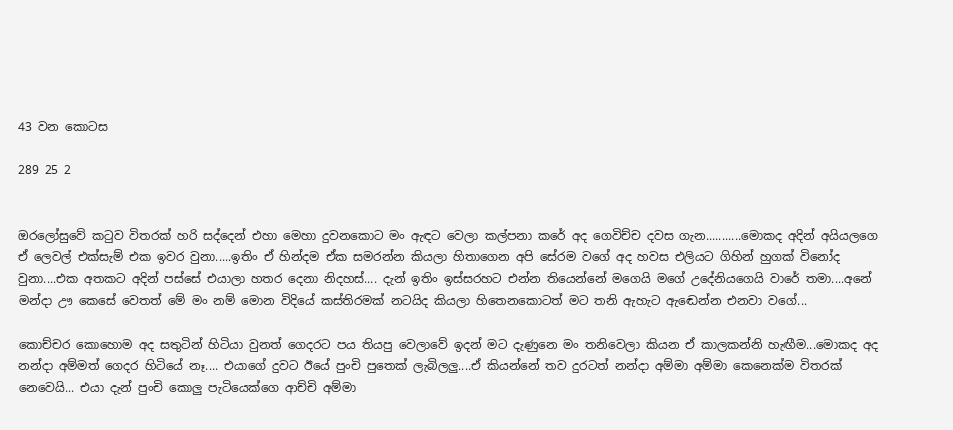43 වන කොටස

289 25 2


ඔරලෝසුවේ කටුව විතරක් හරි සද්දෙන් එහා මෙහා දුවනකොට මං ඇඳට වෙලා කල්පනා කරේ අද ගෙවිච්ච දවස ගැන...........මොකද අදින් අයියලගෙ ඒ ලෙවල් එක්සැම් එක ඉවර වුනා.....ඉතිං ඒ හින්දම ඒක සමරන්න කියලා හිතාගෙන අපි සේරම වගේ අද හවස එලියට ගිහින් හුගක් විනෝද වුනා....එක අතකට අදින් පස්සේ එයාලා හතර දෙනා නිදහස්.... දැන් ඉතිං ඉස්සරහට එන්න තියෙන්නේ මගෙයි මගේ උදේනියගෙයි වාරේ තමා....අනේ මන්දා ඌ කෙසේ වෙතත් මේ මං නම් මොන විදියේ කස්තිරමක් නටයිද කියලා හිතෙනකොටත් මට තනි ඇහැට ඇඬෙන්න එනවා වගේ...

කොච්චර කොහොම අද සතුටින් හිටියා වුනත් ගෙදරට පය තියපු වෙලාවේ ඉදන් මට දැණුනෙ මං තනිවෙලා කියන ඒ කාලකන්නි හැඟීම...මොකද අද නන්දා අම්මත් ගෙදර හිටියේ නෑ.... එයාගේ දුවට ඊයේ පුංචි පුතෙක් ලැබිලලු....ඒ කියන්නේ තව දුරටත් නන්දා අම්මා අම්මා කෙනෙක්ම විතරක් නෙවෙයි... එයා දැන් පුංචි කොලු පැටියෙක්ගෙ ආච්චි අම්මා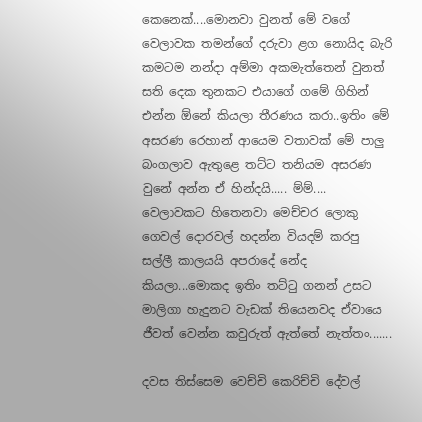කෙනෙක්....මොනවා වුනත් මේ වගේ වෙලාවක තමන්ගේ දරුවා ළග නොයිද බැරි කමටම නන්දා අම්මා අකමැත්තෙන් වුනත් සති දෙක තුනකට එයාගේ ගමේ ගිහින් එන්න ඕනේ කියලා තීරණය කරා..ඉතිං මේ අසරණ රෙහාන් ආයෙම වතාවක් මේ පාලු බංගලාව ඇතුළෙ තට්ට තනියම අසරණ වුනේ අන්න ඒ හින්දයි..... ම්ම්.... වෙලාවකට හිතෙනවා මෙච්චර ලොකු ගෙවල් දොරවල් හදන්න වියදම් කරපු සල්ලී කාලයයි අපරාදේ නේද කියලා...මොකද ඉතිං තට්ටු ගනන් උසට මාලිගා හැදුනට වැඩක් තියෙනවද ඒවායෙ ජීවත් වෙන්න කවුරුත් ඇත්තේ නැත්තං.......

දවස තිස්සෙම වෙච්චි කෙරිච්චි දේවල්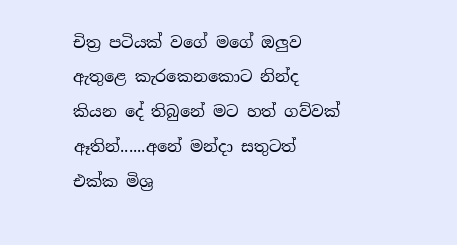චිත්‍ර පටියක් වගේ මගේ ඔලුව ඇතුළෙ කැරකෙනකොට නින්ද කියන දේ තිබුනේ මට හත් ගව්වක් ඈතින්......අනේ මන්දා සතුටත් එක්ක මිශ්‍ර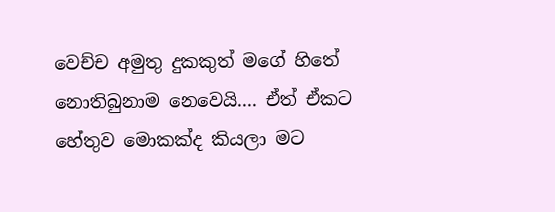වෙච්ච අමුතු දුකකුත් මගේ හිතේ නොතිබුනාම නෙවෙයි.... ඒත් ඒකට හේතුව මොකක්ද කියලා මට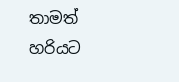තාමත් හරියට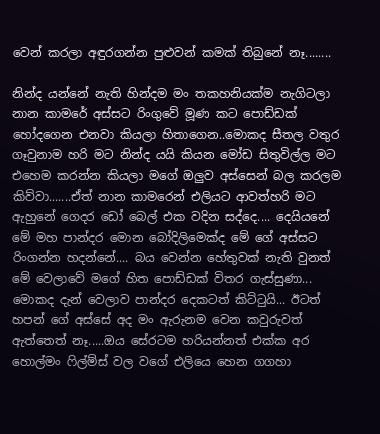වෙන් කරලා අඳුරගන්න පුළුවන් කමක් තිබුනේ නෑ........

නින්ද යන්නේ නැති හින්දම මං තකහනියක්ම නැගිටලා නාන කාමරේ අස්සට රිංගුවේ මූණ කට පොඩ්ඩක් හෝදගෙන එනවා කියලා හිතාගෙන..මොකද සීතල වතුර ගෑවුනාම හරි මට නින්ද යයි කියන මෝඩ සිතුවිල්ල මට එහෙම කරන්න කියලා මගේ ඔලුව අස්සෙන් බල කරලම කිව්වා.......ඒත් නාන කාමරෙන් එලියට ආවත්හරි මට ඇහුනේ ගෙදර ඩෝ බෙල් එක වදින සද්දෙ.... දෙයියනේ මේ මහ පාන්දර මොන බෝදිලිමෙක්ද මේ ගේ අස්සට රිංගන්න හදන්නේ.... බය වෙන්න හේතුවක් නැති වුනත් මේ වෙලාවේ මගේ හිත පොඩ්ඩක් විතර ගැස්සුණා... මොකද දැන් වෙලාව පාන්දර දෙකටත් කිට්ටුයි... ඊටත් හපන් ගේ අස්සේ අද මං ඇරුනම වෙන කවුරුවත් ඇත්තෙත් නෑ.....ඔය සේරටම හරියන්නත් එක්ක අර හොල්මං ෆිල්ම්ස් වල වගේ එලියෙ හෙන ගගහා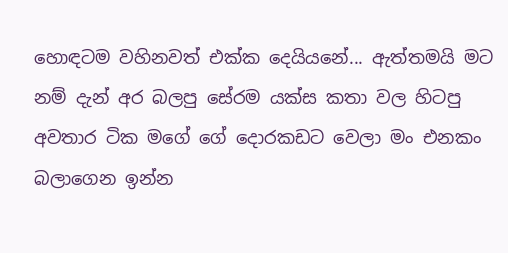හොඳටම වහිනවත් එක්ක දෙයියනේ... ඇත්තමයි මට නම් දැන් අර බලපු සේරම යක්ස කතා වල හිටපු අවතාර ටික මගේ ගේ දොරකඩට වෙලා මං එනකං බලාගෙන ඉන්න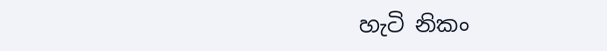හැටි නිකං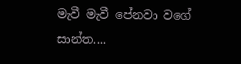මැවී මැවී පේනවා වගේ සාන්ත....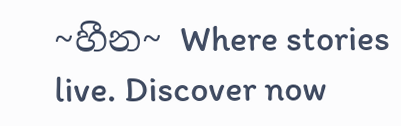~හීන~ Where stories live. Discover now